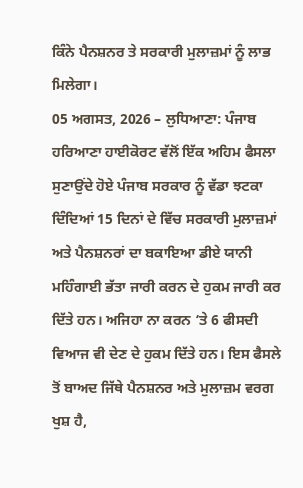ਕਿੰਨੇ ਪੈਨਸ਼ਨਰ ਤੇ ਸਰਕਾਰੀ ਮੁਲਾਜ਼ਮਾਂ ਨੂੰ ਲਾਭ ਮਿਲੇਗਾ।
05 ਅਗਸਤ, 2026 – ਲੁਧਿਆਣਾ: ਪੰਜਾਬ ਹਰਿਆਣਾ ਹਾਈਕੋਰਟ ਵੱਲੋਂ ਇੱਕ ਅਹਿਮ ਫੈਸਲਾ ਸੁਣਾਉਂਦੇ ਹੋਏ ਪੰਜਾਬ ਸਰਕਾਰ ਨੂੰ ਵੱਡਾ ਝਟਕਾ ਦਿੰਦਿਆਂ 15 ਦਿਨਾਂ ਦੇ ਵਿੱਚ ਸਰਕਾਰੀ ਮੁਲਾਜ਼ਮਾਂ ਅਤੇ ਪੈਨਸ਼ਨਰਾਂ ਦਾ ਬਕਾਇਆ ਡੀਏ ਯਾਨੀ ਮਹਿੰਗਾਈ ਭੱਤਾ ਜਾਰੀ ਕਰਨ ਦੇ ਹੁਕਮ ਜਾਰੀ ਕਰ ਦਿੱਤੇ ਹਨ। ਅਜਿਹਾ ਨਾ ਕਰਨ ‘ਤੇ 6 ਫੀਸਦੀ ਵਿਆਜ ਵੀ ਦੇਣ ਦੇ ਹੁਕਮ ਦਿੱਤੇ ਹਨ। ਇਸ ਫੈਸਲੇ ਤੋਂ ਬਾਅਦ ਜਿੱਥੇ ਪੈਨਸ਼ਨਰ ਅਤੇ ਮੁਲਾਜ਼ਮ ਵਰਗ ਖੁਸ਼ ਹੈ,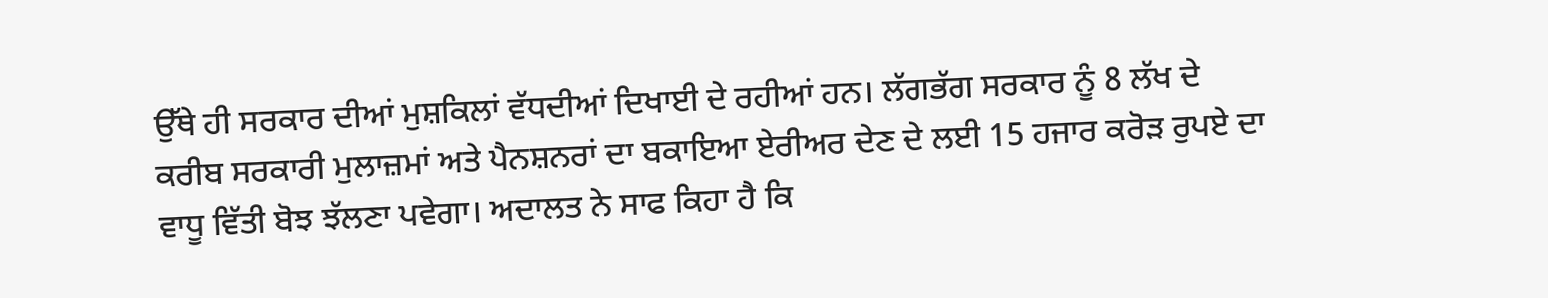ਉੱਥੇ ਹੀ ਸਰਕਾਰ ਦੀਆਂ ਮੁਸ਼ਕਿਲਾਂ ਵੱਧਦੀਆਂ ਦਿਖਾਈ ਦੇ ਰਹੀਆਂ ਹਨ। ਲੱਗਭੱਗ ਸਰਕਾਰ ਨੂੰ 8 ਲੱਖ ਦੇ ਕਰੀਬ ਸਰਕਾਰੀ ਮੁਲਾਜ਼ਮਾਂ ਅਤੇ ਪੈਨਸ਼ਨਰਾਂ ਦਾ ਬਕਾਇਆ ਏਰੀਅਰ ਦੇਣ ਦੇ ਲਈ 15 ਹਜਾਰ ਕਰੋੜ ਰੁਪਏ ਦਾ ਵਾਧੂ ਵਿੱਤੀ ਬੋਝ ਝੱਲਣਾ ਪਵੇਗਾ। ਅਦਾਲਤ ਨੇ ਸਾਫ ਕਿਹਾ ਹੈ ਕਿ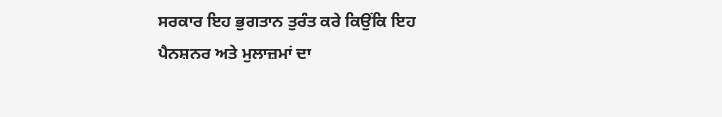ਸਰਕਾਰ ਇਹ ਭੁਗਤਾਨ ਤੁਰੰਤ ਕਰੇ ਕਿਉਂਕਿ ਇਹ ਪੈਨਸ਼ਨਰ ਅਤੇ ਮੁਲਾਜ਼ਮਾਂ ਦਾ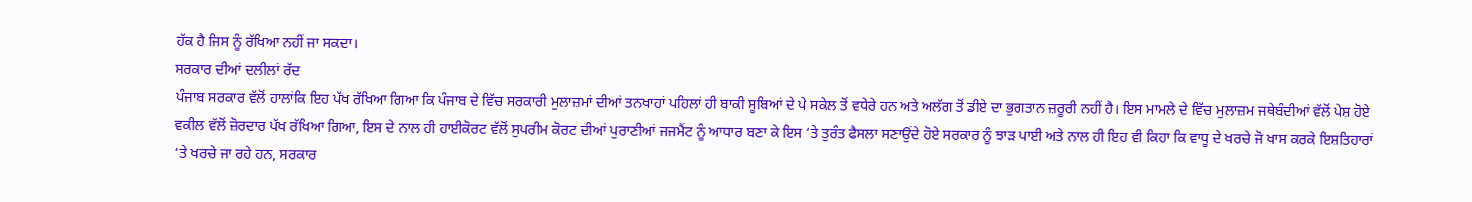ਹੱਕ ਹੈ ਜਿਸ ਨੂੰ ਰੱਖਿਆ ਨਹੀਂ ਜਾ ਸਕਦਾ।
ਸਰਕਾਰ ਦੀਆਂ ਦਲੀਲਾਂ ਰੱਦ
ਪੰਜਾਬ ਸਰਕਾਰ ਵੱਲੋਂ ਹਾਲਾਂਕਿ ਇਹ ਪੱਖ ਰੱਖਿਆ ਗਿਆ ਕਿ ਪੰਜਾਬ ਦੇ ਵਿੱਚ ਸਰਕਾਰੀ ਮੁਲਾਜ਼ਮਾਂ ਦੀਆਂ ਤਨਖਾਹਾਂ ਪਹਿਲਾਂ ਹੀ ਬਾਕੀ ਸੂਬਿਆਂ ਦੇ ਪੇ ਸਕੇਲ ਤੋਂ ਵਧੇਰੇ ਹਨ ਅਤੇ ਅਲੱਗ ਤੋਂ ਡੀਏ ਦਾ ਭੁਗਤਾਨ ਜ਼ਰੂਰੀ ਨਹੀਂ ਹੈ। ਇਸ ਮਾਮਲੇ ਦੇ ਵਿੱਚ ਮੁਲਾਜ਼ਮ ਜਥੇਬੰਦੀਆਂ ਵੱਲੋਂ ਪੇਸ਼ ਹੋਏ ਵਕੀਲ ਵੱਲੋਂ ਜ਼ੋਰਦਾਰ ਪੱਖ ਰੱਖਿਆ ਗਿਆ, ਇਸ ਦੇ ਨਾਲ ਹੀ ਹਾਈਕੋਰਟ ਵੱਲੋਂ ਸੁਪਰੀਮ ਕੋਰਟ ਦੀਆਂ ਪੁਰਾਣੀਆਂ ਜਜਮੈਂਟ ਨੂੰ ਆਧਾਰ ਬਣਾ ਕੇ ਇਸ ‘ਤੇ ਤੁਰੰਤ ਫੈਸਲਾ ਸਣਾਉਂਦੇ ਹੋਏ ਸਰਕਾਰ ਨੂੰ ਝਾੜ ਪਾਈ ਅਤੇ ਨਾਲ ਹੀ ਇਹ ਵੀ ਕਿਹਾ ਕਿ ਵਾਧੂ ਦੇ ਖਰਚੇ ਜੋ ਖਾਸ ਕਰਕੇ ਇਸ਼ਤਿਹਾਰਾਂ ‘ਤੇ ਖਰਚੇ ਜਾ ਰਹੇ ਹਨ, ਸਰਕਾਰ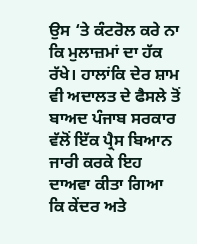ਉਸ ‘ਤੇ ਕੰਟਰੋਲ ਕਰੇ ਨਾ ਕਿ ਮੁਲਾਜ਼ਮਾਂ ਦਾ ਹੱਕ ਰੱਖੇ। ਹਾਲਾਂਕਿ ਦੇਰ ਸ਼ਾਮ ਵੀ ਅਦਾਲਤ ਦੇ ਫੈਸਲੇ ਤੋਂ ਬਾਅਦ ਪੰਜਾਬ ਸਰਕਾਰ ਵੱਲੋਂ ਇੱਕ ਪ੍ਰੈਸ ਬਿਆਨ ਜਾਰੀ ਕਰਕੇ ਇਹ ਦਾਅਵਾ ਕੀਤਾ ਗਿਆ ਕਿ ਕੇਂਦਰ ਅਤੇ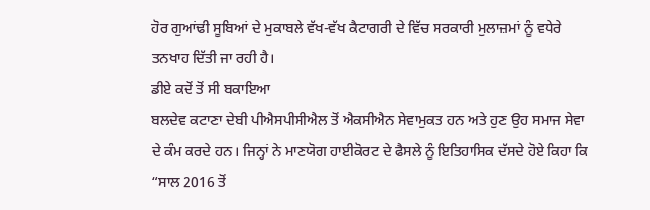ਹੋਰ ਗੁਆਂਢੀ ਸੂਬਿਆਂ ਦੇ ਮੁਕਾਬਲੇ ਵੱਖ-ਵੱਖ ਕੈਟਾਗਰੀ ਦੇ ਵਿੱਚ ਸਰਕਾਰੀ ਮੁਲਾਜ਼ਮਾਂ ਨੂੰ ਵਧੇਰੇ ਤਨਖਾਹ ਦਿੱਤੀ ਜਾ ਰਹੀ ਹੈ।
ਡੀਏ ਕਦੋਂ ਤੋਂ ਸੀ ਬਕਾਇਆ
ਬਲਦੇਵ ਕਟਾਣਾ ਦੇਬੀ ਪੀਐਸਪੀਸੀਐਲ ਤੋਂ ਐਕਸੀਐਨ ਸੇਵਾਮੁਕਤ ਹਨ ਅਤੇ ਹੁਣ ਉਹ ਸਮਾਜ ਸੇਵਾ ਦੇ ਕੰਮ ਕਰਦੇ ਹਨ। ਜਿਨ੍ਹਾਂ ਨੇ ਮਾਣਯੋਗ ਹਾਈਕੋਰਟ ਦੇ ਫੈਸਲੇ ਨੂੰ ਇਤਿਹਾਸਿਕ ਦੱਸਦੇ ਹੋਏ ਕਿਹਾ ਕਿ “ਸਾਲ 2016 ਤੋਂ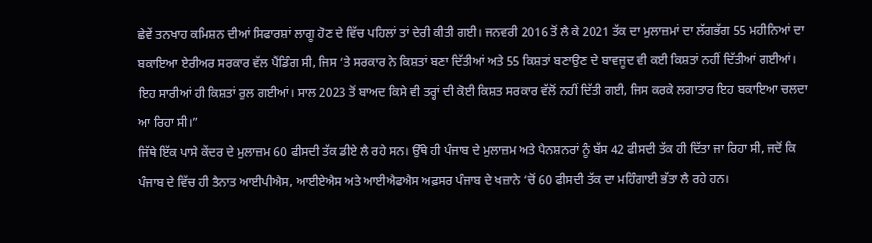ਛੇਵੇਂ ਤਨਖਾਹ ਕਮਿਸ਼ਨ ਦੀਆਂ ਸਿਫਾਰਸ਼ਾਂ ਲਾਗੂ ਹੋਣ ਦੇ ਵਿੱਚ ਪਹਿਲਾਂ ਤਾਂ ਦੇਰੀ ਕੀਤੀ ਗਈ। ਜਨਵਰੀ 2016 ਤੋਂ ਲੈ ਕੇ 2021 ਤੱਕ ਦਾ ਮੁਲਾਜ਼ਮਾਂ ਦਾ ਲੱਗਭੱਗ 55 ਮਹੀਨਿਆਂ ਦਾ ਬਕਾਇਆ ਏਰੀਅਰ ਸਰਕਾਰ ਵੱਲ ਪੈਂਡਿੰਗ ਸੀ, ਜਿਸ ‘ਤੇ ਸਰਕਾਰ ਨੇ ਕਿਸ਼ਤਾਂ ਬਣਾ ਦਿੱਤੀਆਂ ਅਤੇ 55 ਕਿਸ਼ਤਾਂ ਬਣਾਉਣ ਦੇ ਬਾਵਜੂਦ ਵੀ ਕਈ ਕਿਸ਼ਤਾਂ ਨਹੀਂ ਦਿੱਤੀਆਂ ਗਈਆਂ। ਇਹ ਸਾਰੀਆਂ ਹੀ ਕਿਸ਼ਤਾਂ ਰੁਲ ਗਈਆਂ। ਸਾਲ 2023 ਤੋਂ ਬਾਅਦ ਕਿਸੇ ਵੀ ਤਰ੍ਹਾਂ ਦੀ ਕੋਈ ਕਿਸ਼ਤ ਸਰਕਾਰ ਵੱਲੋਂ ਨਹੀਂ ਦਿੱਤੀ ਗਈ, ਜਿਸ ਕਰਕੇ ਲਗਾਤਾਰ ਇਹ ਬਕਾਇਆ ਚਲਦਾ ਆ ਰਿਹਾ ਸੀ।”
ਜਿੱਥੇ ਇੱਕ ਪਾਸੇ ਕੇਂਦਰ ਦੇ ਮੁਲਾਜ਼ਮ 60 ਫੀਸਦੀ ਤੱਕ ਡੀਏ ਲੈ ਰਹੇ ਸਨ। ਉੱਥੇ ਹੀ ਪੰਜਾਬ ਦੇ ਮੁਲਾਜ਼ਮ ਅਤੇ ਪੈਨਸ਼ਨਰਾਂ ਨੂੰ ਬੱਸ 42 ਫੀਸਦੀ ਤੱਕ ਹੀ ਦਿੱਤਾ ਜਾ ਰਿਹਾ ਸੀ, ਜਦੋਂ ਕਿ ਪੰਜਾਬ ਦੇ ਵਿੱਚ ਹੀ ਤੈਨਾਤ ਆਈਪੀਐਸ, ਆਈਏਐਸ ਅਤੇ ਆਈਐਫਐਸ ਅਫ਼ਸਰ ਪੰਜਾਬ ਦੇ ਖਜ਼ਾਨੇ ‘ਚੋਂ 60 ਫੀਸਦੀ ਤੱਕ ਦਾ ਮਹਿੰਗਾਈ ਭੱਤਾ ਲੈ ਰਹੇ ਹਨ।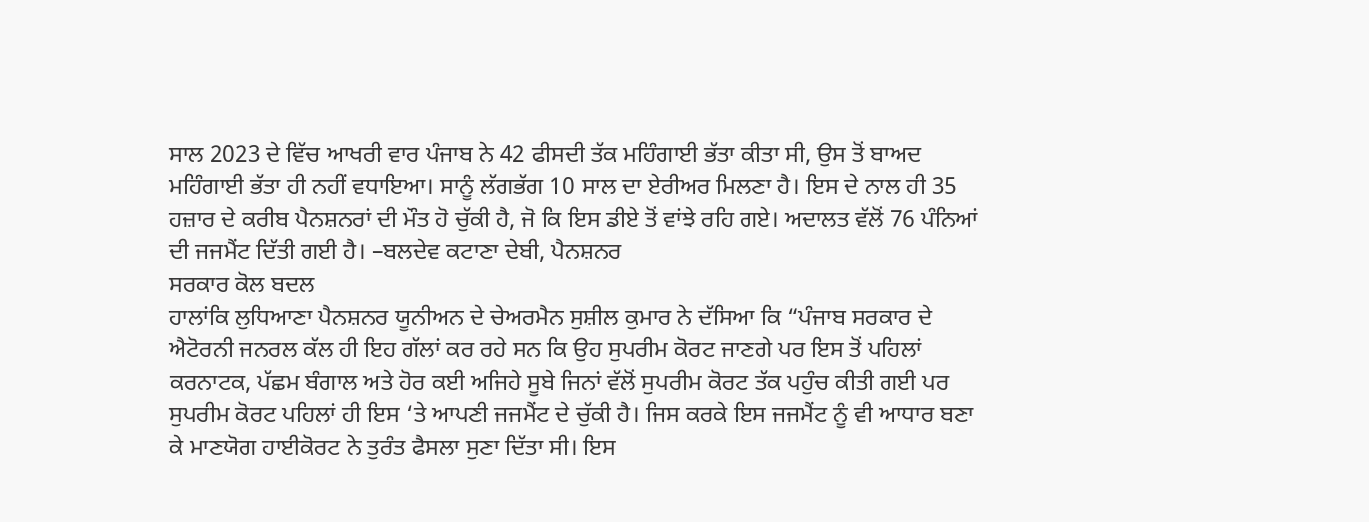ਸਾਲ 2023 ਦੇ ਵਿੱਚ ਆਖਰੀ ਵਾਰ ਪੰਜਾਬ ਨੇ 42 ਫੀਸਦੀ ਤੱਕ ਮਹਿੰਗਾਈ ਭੱਤਾ ਕੀਤਾ ਸੀ, ਉਸ ਤੋਂ ਬਾਅਦ ਮਹਿੰਗਾਈ ਭੱਤਾ ਹੀ ਨਹੀਂ ਵਧਾਇਆ। ਸਾਨੂੰ ਲੱਗਭੱਗ 10 ਸਾਲ ਦਾ ਏਰੀਅਰ ਮਿਲਣਾ ਹੈ। ਇਸ ਦੇ ਨਾਲ ਹੀ 35 ਹਜ਼ਾਰ ਦੇ ਕਰੀਬ ਪੈਨਸ਼ਨਰਾਂ ਦੀ ਮੌਤ ਹੋ ਚੁੱਕੀ ਹੈ, ਜੋ ਕਿ ਇਸ ਡੀਏ ਤੋਂ ਵਾਂਝੇ ਰਹਿ ਗਏ। ਅਦਾਲਤ ਵੱਲੋਂ 76 ਪੰਨਿਆਂ ਦੀ ਜਜਮੈਂਟ ਦਿੱਤੀ ਗਈ ਹੈ। –ਬਲਦੇਵ ਕਟਾਣਾ ਦੇਬੀ, ਪੈਨਸ਼ਨਰ
ਸਰਕਾਰ ਕੋਲ ਬਦਲ
ਹਾਲਾਂਕਿ ਲੁਧਿਆਣਾ ਪੈਨਸ਼ਨਰ ਯੂਨੀਅਨ ਦੇ ਚੇਅਰਮੈਨ ਸੁਸ਼ੀਲ ਕੁਮਾਰ ਨੇ ਦੱਸਿਆ ਕਿ “ਪੰਜਾਬ ਸਰਕਾਰ ਦੇ ਐਟੋਰਨੀ ਜਨਰਲ ਕੱਲ ਹੀ ਇਹ ਗੱਲਾਂ ਕਰ ਰਹੇ ਸਨ ਕਿ ਉਹ ਸੁਪਰੀਮ ਕੋਰਟ ਜਾਣਗੇ ਪਰ ਇਸ ਤੋਂ ਪਹਿਲਾਂ ਕਰਨਾਟਕ, ਪੱਛਮ ਬੰਗਾਲ ਅਤੇ ਹੋਰ ਕਈ ਅਜਿਹੇ ਸੂਬੇ ਜਿਨਾਂ ਵੱਲੋਂ ਸੁਪਰੀਮ ਕੋਰਟ ਤੱਕ ਪਹੁੰਚ ਕੀਤੀ ਗਈ ਪਰ ਸੁਪਰੀਮ ਕੋਰਟ ਪਹਿਲਾਂ ਹੀ ਇਸ ‘ਤੇ ਆਪਣੀ ਜਜਮੈਂਟ ਦੇ ਚੁੱਕੀ ਹੈ। ਜਿਸ ਕਰਕੇ ਇਸ ਜਜਮੈਂਟ ਨੂੰ ਵੀ ਆਧਾਰ ਬਣਾ ਕੇ ਮਾਣਯੋਗ ਹਾਈਕੋਰਟ ਨੇ ਤੁਰੰਤ ਫੈਸਲਾ ਸੁਣਾ ਦਿੱਤਾ ਸੀ। ਇਸ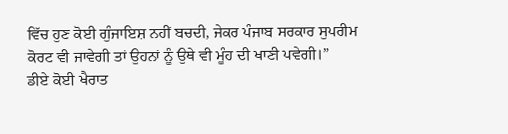ਵਿੱਚ ਹੁਣ ਕੋਈ ਗੁੰਜਾਇਸ਼ ਨਹੀਂ ਬਚਦੀ, ਜੇਕਰ ਪੰਜਾਬ ਸਰਕਾਰ ਸੁਪਰੀਮ ਕੋਰਟ ਵੀ ਜਾਵੇਗੀ ਤਾਂ ਉਹਨਾਂ ਨੂੰ ਉਥੇ ਵੀ ਮੂੰਹ ਦੀ ਖਾਣੀ ਪਵੇਗੀ।”
ਡੀਏ ਕੋਈ ਖੈਰਾਤ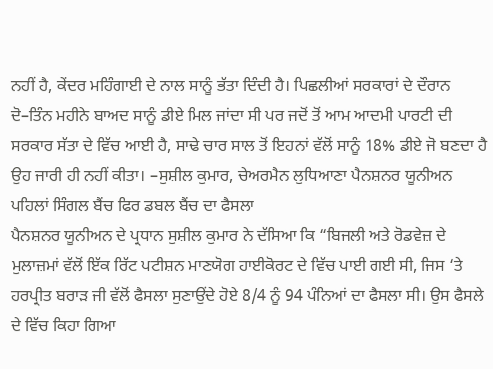ਨਹੀਂ ਹੈ, ਕੇਂਦਰ ਮਹਿੰਗਾਈ ਦੇ ਨਾਲ ਸਾਨੂੰ ਭੱਤਾ ਦਿੰਦੀ ਹੈ। ਪਿਛਲੀਆਂ ਸਰਕਾਰਾਂ ਦੇ ਦੌਰਾਨ ਦੋ–ਤਿੰਨ ਮਹੀਨੇ ਬਾਅਦ ਸਾਨੂੰ ਡੀਏ ਮਿਲ ਜਾਂਦਾ ਸੀ ਪਰ ਜਦੋਂ ਤੋਂ ਆਮ ਆਦਮੀ ਪਾਰਟੀ ਦੀ ਸਰਕਾਰ ਸੱਤਾ ਦੇ ਵਿੱਚ ਆਈ ਹੈ, ਸਾਢੇ ਚਾਰ ਸਾਲ ਤੋਂ ਇਹਨਾਂ ਵੱਲੋਂ ਸਾਨੂੰ 18% ਡੀਏ ਜੋ ਬਣਦਾ ਹੈ ਉਹ ਜਾਰੀ ਹੀ ਨਹੀਂ ਕੀਤਾ। –ਸੁਸ਼ੀਲ ਕੁਮਾਰ, ਚੇਅਰਮੈਨ ਲੁਧਿਆਣਾ ਪੈਨਸ਼ਨਰ ਯੂਨੀਅਨ
ਪਹਿਲਾਂ ਸਿੰਗਲ ਬੈਂਚ ਫਿਰ ਡਬਲ ਬੈਂਚ ਦਾ ਫੈਸਲਾ
ਪੈਨਸ਼ਨਰ ਯੂਨੀਅਨ ਦੇ ਪ੍ਰਧਾਨ ਸੁਸ਼ੀਲ ਕੁਮਾਰ ਨੇ ਦੱਸਿਆ ਕਿ “ਬਿਜਲੀ ਅਤੇ ਰੋਡਵੇਜ਼ ਦੇ ਮੁਲਾਜ਼ਮਾਂ ਵੱਲੋਂ ਇੱਕ ਰਿੱਟ ਪਟੀਸ਼ਨ ਮਾਣਯੋਗ ਹਾਈਕੋਰਟ ਦੇ ਵਿੱਚ ਪਾਈ ਗਈ ਸੀ, ਜਿਸ ‘ਤੇ ਹਰਪ੍ਰੀਤ ਬਰਾੜ ਜੀ ਵੱਲੋਂ ਫੈਸਲਾ ਸੁਣਾਉਂਦੇ ਹੋਏ 8/4 ਨੂੰ 94 ਪੰਨਿਆਂ ਦਾ ਫੈਸਲਾ ਸੀ। ਉਸ ਫੈਸਲੇ ਦੇ ਵਿੱਚ ਕਿਹਾ ਗਿਆ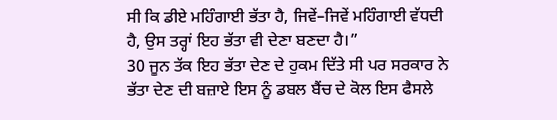ਸੀ ਕਿ ਡੀਏ ਮਹਿੰਗਾਈ ਭੱਤਾ ਹੈ, ਜਿਵੇਂ–ਜਿਵੇਂ ਮਹਿੰਗਾਈ ਵੱਧਦੀ ਹੈ, ਉਸ ਤਰ੍ਹਾਂ ਇਹ ਭੱਤਾ ਵੀ ਦੇਣਾ ਬਣਦਾ ਹੈ।”
30 ਜੂਨ ਤੱਕ ਇਹ ਭੱਤਾ ਦੇਣ ਦੇ ਹੁਕਮ ਦਿੱਤੇ ਸੀ ਪਰ ਸਰਕਾਰ ਨੇ ਭੱਤਾ ਦੇਣ ਦੀ ਬਜ਼ਾਏ ਇਸ ਨੂੰ ਡਬਲ ਬੈਂਚ ਦੇ ਕੋਲ ਇਸ ਫੈਸਲੇ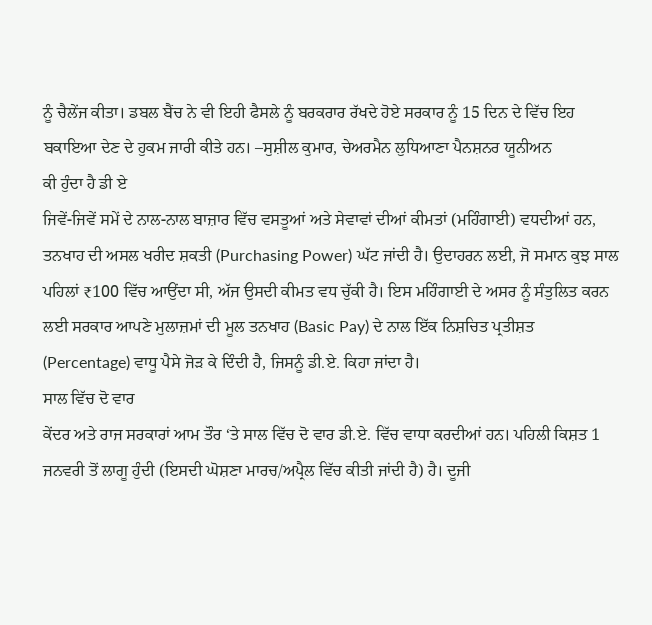ਨੂੰ ਚੈਲੇਂਜ ਕੀਤਾ। ਡਬਲ ਬੈਂਚ ਨੇ ਵੀ ਇਹੀ ਫੈਸਲੇ ਨੂੰ ਬਰਕਰਾਰ ਰੱਖਦੇ ਹੋਏ ਸਰਕਾਰ ਨੂੰ 15 ਦਿਨ ਦੇ ਵਿੱਚ ਇਹ ਬਕਾਇਆ ਦੇਣ ਦੇ ਹੁਕਮ ਜਾਰੀ ਕੀਤੇ ਹਨ। –ਸੁਸ਼ੀਲ ਕੁਮਾਰ, ਚੇਅਰਮੈਨ ਲੁਧਿਆਣਾ ਪੈਨਸ਼ਨਰ ਯੂਨੀਅਨ
ਕੀ ਹੁੰਦਾ ਹੈ ਡੀ ਏ
ਜਿਵੇਂ-ਜਿਵੇਂ ਸਮੇਂ ਦੇ ਨਾਲ-ਨਾਲ ਬਾਜ਼ਾਰ ਵਿੱਚ ਵਸਤੂਆਂ ਅਤੇ ਸੇਵਾਵਾਂ ਦੀਆਂ ਕੀਮਤਾਂ (ਮਹਿੰਗਾਈ) ਵਧਦੀਆਂ ਹਨ, ਤਨਖਾਹ ਦੀ ਅਸਲ ਖਰੀਦ ਸ਼ਕਤੀ (Purchasing Power) ਘੱਟ ਜਾਂਦੀ ਹੈ। ਉਦਾਹਰਨ ਲਈ, ਜੋ ਸਮਾਨ ਕੁਝ ਸਾਲ ਪਹਿਲਾਂ ₹100 ਵਿੱਚ ਆਉਂਦਾ ਸੀ, ਅੱਜ ਉਸਦੀ ਕੀਮਤ ਵਧ ਚੁੱਕੀ ਹੈ। ਇਸ ਮਹਿੰਗਾਈ ਦੇ ਅਸਰ ਨੂੰ ਸੰਤੁਲਿਤ ਕਰਨ ਲਈ ਸਰਕਾਰ ਆਪਣੇ ਮੁਲਾਜ਼ਮਾਂ ਦੀ ਮੂਲ ਤਨਖਾਹ (Basic Pay) ਦੇ ਨਾਲ ਇੱਕ ਨਿਸ਼ਚਿਤ ਪ੍ਰਤੀਸ਼ਤ (Percentage) ਵਾਧੂ ਪੈਸੇ ਜੋੜ ਕੇ ਦਿੰਦੀ ਹੈ, ਜਿਸਨੂੰ ਡੀ.ਏ. ਕਿਹਾ ਜਾਂਦਾ ਹੈ।
ਸਾਲ ਵਿੱਚ ਦੋ ਵਾਰ
ਕੇਂਦਰ ਅਤੇ ਰਾਜ ਸਰਕਾਰਾਂ ਆਮ ਤੌਰ ‘ਤੇ ਸਾਲ ਵਿੱਚ ਦੋ ਵਾਰ ਡੀ.ਏ. ਵਿੱਚ ਵਾਧਾ ਕਰਦੀਆਂ ਹਨ। ਪਹਿਲੀ ਕਿਸ਼ਤ 1 ਜਨਵਰੀ ਤੋਂ ਲਾਗੂ ਹੁੰਦੀ (ਇਸਦੀ ਘੋਸ਼ਣਾ ਮਾਰਚ/ਅਪ੍ਰੈਲ ਵਿੱਚ ਕੀਤੀ ਜਾਂਦੀ ਹੈ) ਹੈ। ਦੂਜੀ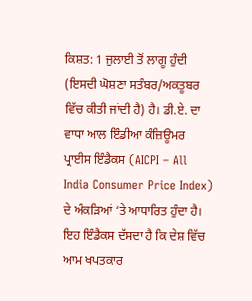ਕਿਸ਼ਤ: 1 ਜੁਲਾਈ ਤੋਂ ਲਾਗੂ ਹੁੰਦੀ (ਇਸਦੀ ਘੋਸ਼ਣਾ ਸਤੰਬਰ/ਅਕਤੂਬਰ ਵਿੱਚ ਕੀਤੀ ਜਾਂਦੀ ਹੈ) ਹੈ। ਡੀ.ਏ. ਦਾ ਵਾਧਾ ਆਲ ਇੰਡੀਆ ਕੰਜ਼ਿਊਮਰ ਪ੍ਰਾਈਸ ਇੰਡੈਕਸ (AICPI – All India Consumer Price Index) ਦੇ ਅੰਕੜਿਆਂ ‘ਤੇ ਆਧਾਰਿਤ ਹੁੰਦਾ ਹੈ। ਇਹ ਇੰਡੈਕਸ ਦੱਸਦਾ ਹੈ ਕਿ ਦੇਸ਼ ਵਿੱਚ ਆਮ ਖਪਤਕਾਰ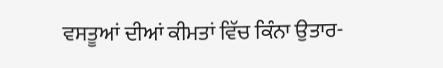ਵਸਤੂਆਂ ਦੀਆਂ ਕੀਮਤਾਂ ਵਿੱਚ ਕਿੰਨਾ ਉਤਾਰ-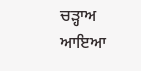ਚੜ੍ਹਾਅ ਆਇਆ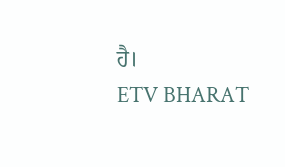ਹੈ।
ETV BHARAT